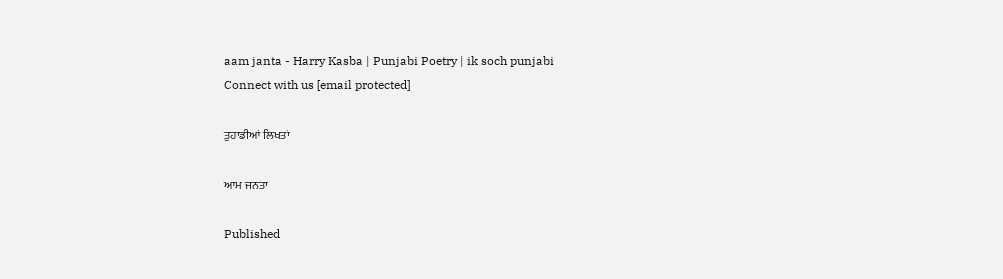aam janta - Harry Kasba | Punjabi Poetry | ik soch punjabi
Connect with us [email protected]

ਤੁਹਾਡੀਆਂ ਲਿਖਤਾਂ

ਆਮ ਜਨਤਾ

Published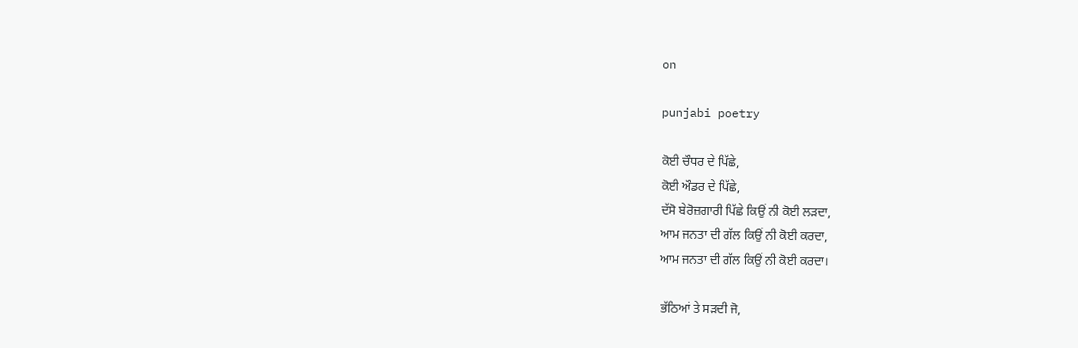on

punjabi poetry

ਕੋਈ ਚੌਧਰ ਦੇ ਪਿੱਛੇ,
ਕੋਈ ਔਡਰ ਦੇ ਪਿੱਛੇ,
ਦੱਸੋ ਬੇਰੋਜ਼ਗਾਰੀ ਪਿੱਛੇ ਕਿਉਂ ਨੀ ਕੋਈ ਲੜਦਾ,
ਆਮ ਜਨਤਾ ਦੀ ਗੱਲ ਕਿਉਂ ਨੀ ਕੋਈ ਕਰਦਾ,
ਆਮ ਜਨਤਾ ਦੀ ਗੱਲ ਕਿਉਂ ਨੀ ਕੋਈ ਕਰਦਾ।

ਭੱਠਿਆਂ ਤੇ ਸੜਦੀ ਜੋ,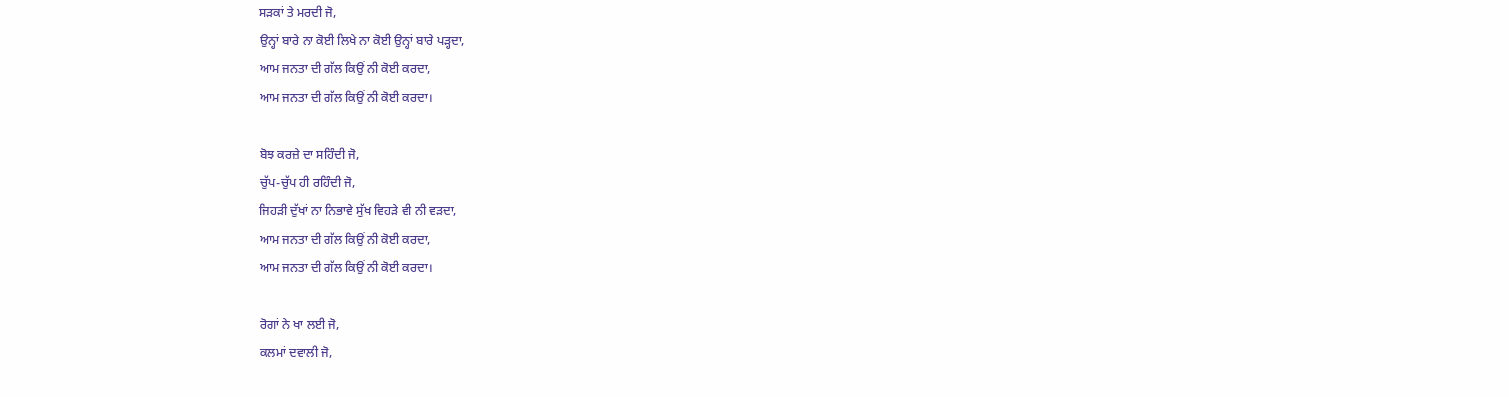ਸੜਕਾਂ ਤੇ ਮਰਦੀ ਜੋ,
ਉਨ੍ਹਾਂ ਬਾਰੇ ਨਾ ਕੋਈ ਲਿਖੇ ਨਾ ਕੋਈ ਉਨ੍ਹਾਂ ਬਾਰੇ ਪੜ੍ਹਦਾ,
ਆਮ ਜਨਤਾ ਦੀ ਗੱਲ ਕਿਉਂ ਨੀ ਕੋਈ ਕਰਦਾ,
ਆਮ ਜਨਤਾ ਦੀ ਗੱਲ ਕਿਉਂ ਨੀ ਕੋਈ ਕਰਦਾ।

ਬੋਝ ਕਰਜ਼ੇ ਦਾ ਸਹਿੰਦੀ ਜੋ,
ਚੁੱਪ-ਚੁੱਪ ਹੀ ਰਹਿੰਦੀ ਜੋ,
ਜਿਹੜੀ ਦੁੱਖਾਂ ਨਾ ਨਿਭਾਵੇ ਸੁੱਖ ਵਿਹੜੇ ਵੀ ਨੀ ਵੜਦਾ,
ਆਮ ਜਨਤਾ ਦੀ ਗੱਲ ਕਿਉਂ ਨੀ ਕੋਈ ਕਰਦਾ,
ਆਮ ਜਨਤਾ ਦੀ ਗੱਲ ਕਿਉਂ ਨੀ ਕੋਈ ਕਰਦਾ।

ਰੋਗਾਂ ਨੇ ਖਾ ਲਈ ਜੋ,
ਕਲਮਾਂ ਦਵਾਲੀ ਜੋ,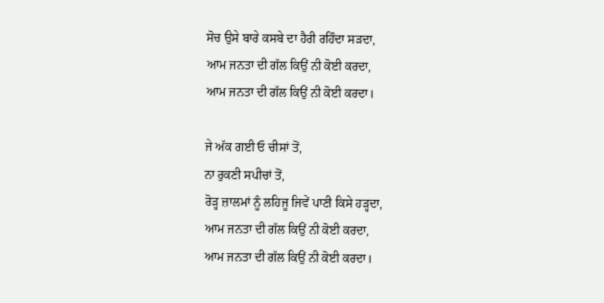ਸੋਚ ਉਸੇ ਬਾਰੇ ਕਸਬੇ ਦਾ ਹੈਰੀ ਰਹਿੰਦਾ ਸੜਦਾ,
ਆਮ ਜਨਤਾ ਦੀ ਗੱਲ ਕਿਉਂ ਨੀ ਕੋਈ ਕਰਦਾ,
ਆਮ ਜਨਤਾ ਦੀ ਗੱਲ ਕਿਉਂ ਨੀ ਕੋਈ ਕਰਦਾ।

ਜੇ ਅੱਕ ਗਈ ਓ ਚੀਸਾਂ ਤੋਂ,
ਨਾ ਰੁਕਣੀ ਸਪੀਚਾਂ ਤੋਂ,
ਰੋੜ੍ਹ ਜ਼ਾਲਮਾਂ ਨੂੰ ਲਹਿਜੂ ਜਿਵੇਂ ਪਾਣੀ ਕਿਸੇ ਹੜ੍ਹਦਾ,
ਆਮ ਜਨਤਾ ਦੀ ਗੱਲ ਕਿਉਂ ਨੀ ਕੋਈ ਕਰਦਾ,
ਆਮ ਜਨਤਾ ਦੀ ਗੱਲ ਕਿਉਂ ਨੀ ਕੋਈ ਕਰਦਾ।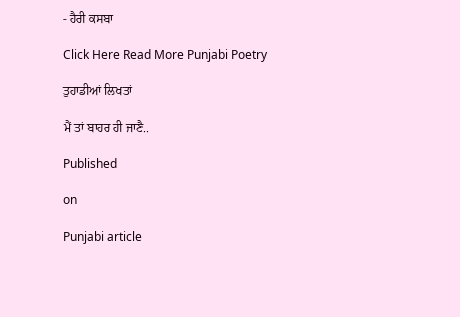- ਹੈਰੀ ਕਸਬਾ

Click Here Read More Punjabi Poetry

ਤੁਹਾਡੀਆਂ ਲਿਖਤਾਂ

ਮੈਂ ਤਾਂ ਬਾਹਰ ਹੀ ਜਾਣੈ..

Published

on

Punjabi article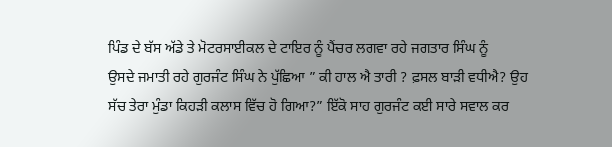ਪਿੰਡ ਦੇ ਬੱਸ ਅੱਡੇ ਤੇ ਮੋਟਰਸਾਈਕਲ ਦੇ ਟਾਇਰ ਨੂੰ ਪੈਂਚਰ ਲਗਵਾ ਰਹੇ ਜਗਤਾਰ ਸਿੰਘ ਨੂੰ
ਉਸਦੇ ਜਮਾਤੀ ਰਹੇ ਗੁਰਜੰਟ ਸਿੰਘ ਨੇ ਪੁੱਛਿਆ ” ਕੀ ਹਾਲ ਐ ਤਾਰੀ ? ਫ਼ਸਲ ਬਾੜੀ ਵਧੀਐ? ਉਹ
ਸੱਚ ਤੇਰਾ ਮੁੰਡਾ ਕਿਹੜੀ ਕਲਾਸ ਵਿੱਚ ਹੋ ਗਿਆ?” ਇੱਕੋ ਸਾਹ ਗੁਰਜੰਟ ਕਈ ਸਾਰੇ ਸਵਾਲ ਕਰ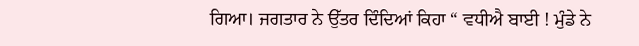ਗਿਆ। ਜਗਤਾਰ ਨੇ ਉੱਤਰ ਦਿੰਦਿਆਂ ਕਿਹਾ “ ਵਧੀਐ ਬਾਈ ! ਮੁੰਡੇ ਨੇ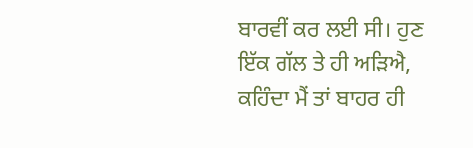ਬਾਰਵੀਂ ਕਰ ਲਈ ਸੀ। ਹੁਣ
ਇੱਕ ਗੱਲ ਤੇ ਹੀ ਅੜਿਐ, ਕਹਿੰਦਾ ਮੈਂ ਤਾਂ ਬਾਹਰ ਹੀ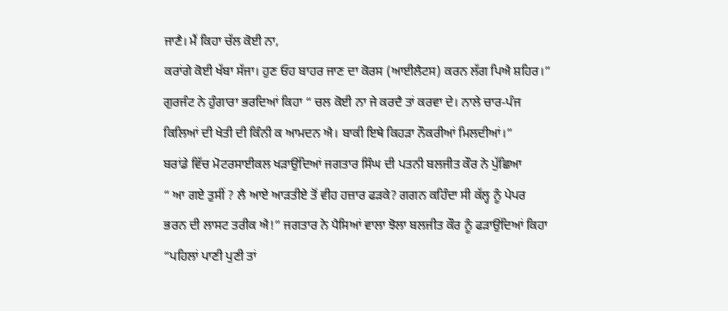ਜਾਣੈ। ਮੈਂ ਕਿਹਾ ਚੱਲ ਕੋਈ ਨਾ,
ਕਰਾਂਗੇ ਕੋਈ ਖੱਬਾ ਸੱਜਾ। ਹੁਣ ਓਹ ਬਾਹਰ ਜਾਣ ਦਾ ਕੋਰਸ (ਆਈਲੈਟਸ) ਕਰਨ ਲੱਗ ਪਿਐ ਸ਼ਹਿਰ।”
ਗੁਰਜੰਟ ਨੇ ਹੁੰਗਾਰਾ ਭਰਦਿਆਂ ਕਿਹਾ “ ਚਲ ਕੋਈ ਨਾ ਜੇ ਕਰਦੈ ਤਾਂ ਕਰਵਾ ਦੇ। ਨਾਲੇ ਚਾਰ-ਪੰਜ
ਕਿਲਿਆਂ ਦੀ ਖੇਤੀ ਦੀ ਕਿੰਨੀ ਕ ਆਮਦਨ ਐ। ਬਾਕੀ ਇਥੇ ਕਿਹੜਾ ਨੌਕਰੀਆਂ ਮਿਲਦੀਆਂ।”
ਬਰਾਂਡੇ ਵਿੱਚ ਮੋਟਰਸਾਈਕਲ ਖੜਾਉਂਦਿਆਂ ਜਗਤਾਰ ਸਿੰਘ ਦੀ ਪਤਨੀ ਬਲਜੀਤ ਕੌਰ ਨੇ ਪੁੱਛਿਆ
“ ਆ ਗਏ ਤੁਸੀਂ ? ਲੈ ਆਏ ਆੜਤੀਏ ਤੋਂ ਵੀਹ ਹਜ਼ਾਰ ਫੜਕੇ? ਗਗਨ ਕਹਿੰਦਾ ਸੀ ਕੱਲ੍ਹ ਨੂੰ ਪੇਪਰ
ਭਰਨ ਦੀ ਲਾਸਟ ਤਰੀਕ ਐ!” ਜਗਤਾਰ ਨੇ ਪੈਸਿਆਂ ਵਾਲਾ ਝੋਲਾ ਬਲਜੀਤ ਕੌਰ ਨੂੰ ਫੜਾਉਂਦਿਆਂ ਕਿਹਾ
“ਪਹਿਲਾਂ ਪਾਣੀ ਪੁਣੀ ਤਾਂ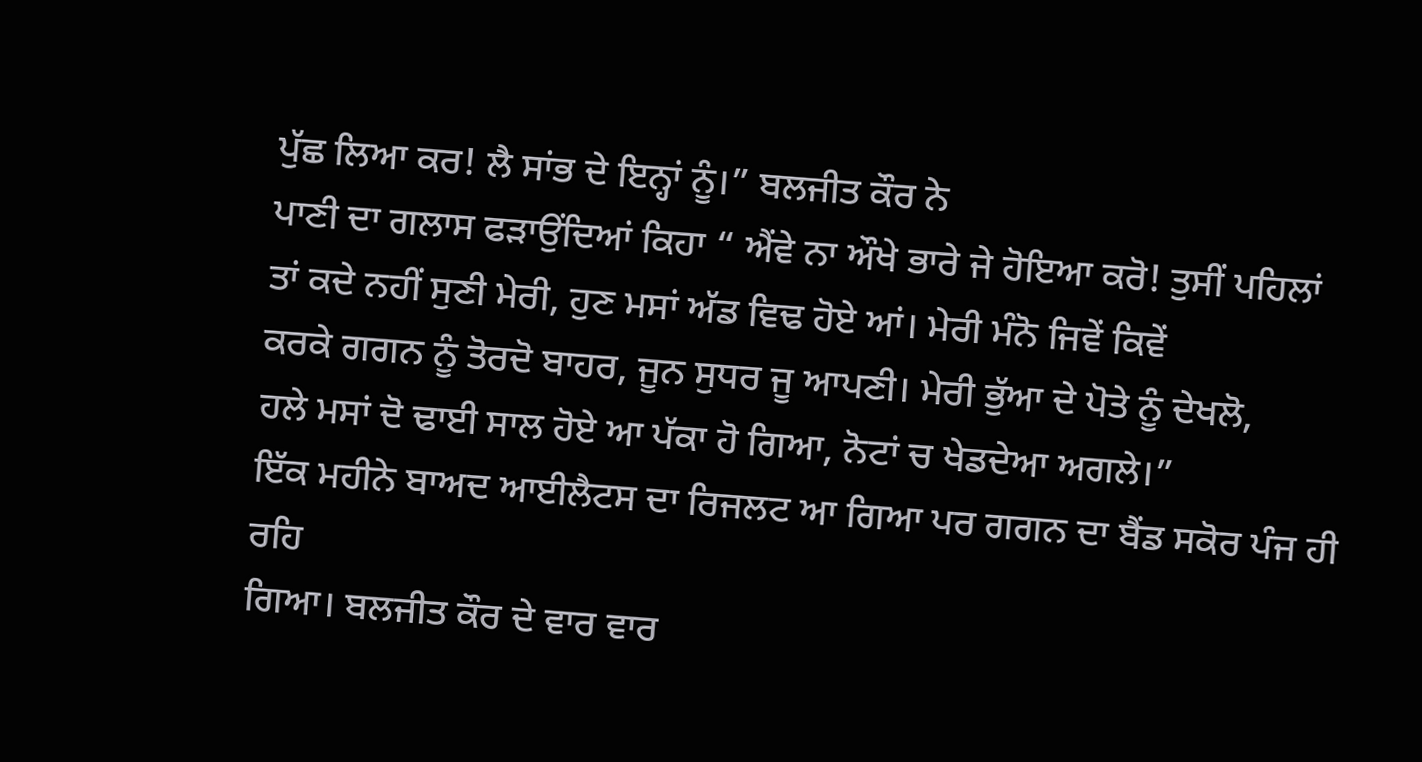ਪੁੱਛ ਲਿਆ ਕਰ! ਲੈ ਸਾਂਭ ਦੇ ਇਨ੍ਹਾਂ ਨੂੰ।” ਬਲਜੀਤ ਕੌਰ ਨੇ
ਪਾਣੀ ਦਾ ਗਲਾਸ ਫੜਾਉਂਦਿਆਂ ਕਿਹਾ “ ਐਂਵੇ ਨਾ ਔਖੇ ਭਾਰੇ ਜੇ ਹੋਇਆ ਕਰੋ! ਤੁਸੀਂ ਪਹਿਲਾਂ
ਤਾਂ ਕਦੇ ਨਹੀਂ ਸੁਣੀ ਮੇਰੀ, ਹੁਣ ਮਸਾਂ ਅੱਡ ਵਿਢ ਹੋਏ ਆਂ। ਮੇਰੀ ਮੰਨੋ ਜਿਵੇਂ ਕਿਵੇਂ
ਕਰਕੇ ਗਗਨ ਨੂੰ ਤੋਰਦੋ ਬਾਹਰ, ਜੂਨ ਸੁਧਰ ਜੂ ਆਪਣੀ। ਮੇਰੀ ਭੁੱਆ ਦੇ ਪੋਤੇ ਨੂੰ ਦੇਖਲੋ,
ਹਲੇ ਮਸਾਂ ਦੋ ਢਾਈ ਸਾਲ ਹੋਏ ਆ ਪੱਕਾ ਹੋ ਗਿਆ, ਨੋਟਾਂ ਚ ਖੇਡਦੇਆ ਅਗਲੇ।”
ਇੱਕ ਮਹੀਨੇ ਬਾਅਦ ਆਈਲੈਟਸ ਦਾ ਰਿਜਲਟ ਆ ਗਿਆ ਪਰ ਗਗਨ ਦਾ ਬੈਂਡ ਸਕੋਰ ਪੰਜ ਹੀ ਰਹਿ
ਗਿਆ। ਬਲਜੀਤ ਕੌਰ ਦੇ ਵਾਰ ਵਾਰ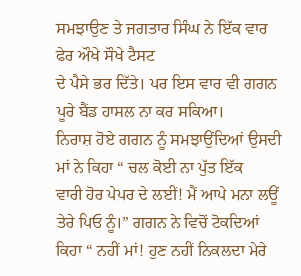ਸਮਝਾਉਣ ਤੇ ਜਗਤਾਰ ਸਿੰਘ ਨੇ ਇੱਕ ਵਾਰ ਫੇਰ ਔਖੇ ਸੌਖੇ ਟੈਸਟ
ਦੇ ਪੈਸੇ ਭਰ ਦਿੱਤੇ। ਪਰ ਇਸ ਵਾਰ ਵੀ ਗਗਨ ਪੂਰੇ ਬੈਂਡ ਹਾਸਲ ਨਾ ਕਰ ਸਕਿਆ।
ਨਿਰਾਸ਼ ਹੋਏ ਗਗਨ ਨੂੰ ਸਮਝਾਉਂਦਿਆਂ ਉਸਦੀ ਮਾਂ ਨੇ ਕਿਹਾ “ ਚਲ ਕੋਈ ਨਾ ਪੁੱਤ ਇੱਕ
ਵਾਰੀ ਹੋਰ ਪੇਪਰ ਦੇ ਲਈਂ! ਮੈਂ ਆਪੇ ਮਨਾ ਲਊਂ ਤੇਰੇ ਪਿਓ ਨੂੰ।” ਗਗਨ ਨੇ ਵਿਚੋਂ ਟੋਕਦਿਆਂ
ਕਿਹਾ “ ਨਹੀਂ ਮਾਂ! ਹੁਣ ਨਹੀਂ ਨਿਕਲਦਾ ਮੇਰੇ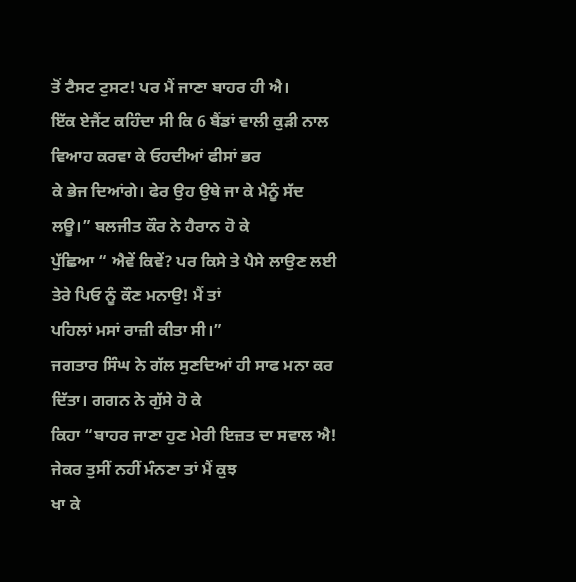ਤੋਂ ਟੈਸਟ ਟੁਸਟ! ਪਰ ਮੈਂ ਜਾਣਾ ਬਾਹਰ ਹੀ ਐ।
ਇੱਕ ਏਜੈਂਟ ਕਹਿੰਦਾ ਸੀ ਕਿ 6 ਬੈਂਡਾਂ ਵਾਲੀ ਕੁੜੀ ਨਾਲ ਵਿਆਹ ਕਰਵਾ ਕੇ ਓਹਦੀਆਂ ਫੀਸਾਂ ਭਰ
ਕੇ ਭੇਜ ਦਿਆਂਗੇ। ਫੇਰ ਉਹ ਉਥੇ ਜਾ ਕੇ ਮੈਨੂੰ ਸੱਦ ਲਊ।” ਬਲਜੀਤ ਕੌਰ ਨੇ ਹੈਰਾਨ ਹੋ ਕੇ
ਪੁੱਛਿਆ “ ਐਵੇਂ ਕਿਵੇਂ? ਪਰ ਕਿਸੇ ਤੇ ਪੈਸੇ ਲਾਉਣ ਲਈ ਤੇਰੇ ਪਿਓ ਨੂੰ ਕੌਣ ਮਨਾਉ! ਮੈਂ ਤਾਂ
ਪਹਿਲਾਂ ਮਸਾਂ ਰਾਜ਼ੀ ਕੀਤਾ ਸੀ।”
ਜਗਤਾਰ ਸਿੰਘ ਨੇ ਗੱਲ ਸੁਣਦਿਆਂ ਹੀ ਸਾਫ ਮਨਾ ਕਰ ਦਿੱਤਾ। ਗਗਨ ਨੇ ਗੁੱਸੇ ਹੋ ਕੇ
ਕਿਹਾ “ਬਾਹਰ ਜਾਣਾ ਹੁਣ ਮੇਰੀ ਇਜ਼ਤ ਦਾ ਸਵਾਲ ਐ! ਜੇਕਰ ਤੁਸੀਂ ਨਹੀਂ ਮੰਨਣਾ ਤਾਂ ਮੈਂ ਕੁਝ
ਖਾ ਕੇ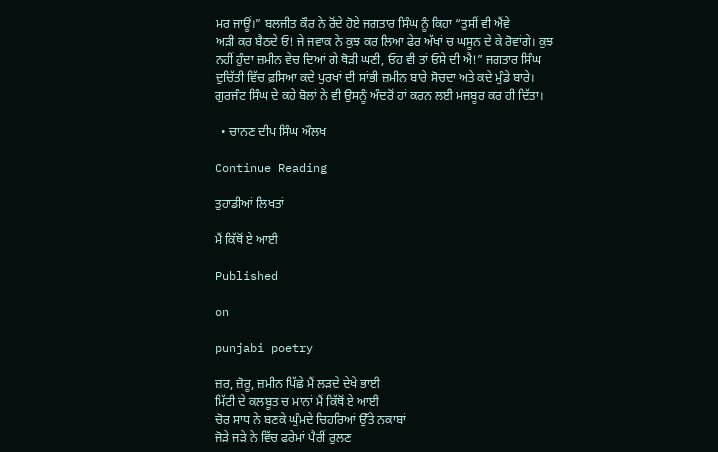ਮਰ ਜਾਊਂ।” ਬਲਜੀਤ ਕੌਰ ਨੇ ਰੋਂਦੇ ਹੋਏ ਜਗਤਾਰ ਸਿੰਘ ਨੂੰ ਕਿਹਾ “ਤੁਸੀਂ ਵੀ ਐਂਵੇ
ਅੜੀ ਕਰ ਬੈਠਦੇ ਓ! ਜੇ ਜਵਾਕ ਨੇ ਕੁਝ ਕਰ ਲਿਆ ਫੇਰ ਅੱਖਾਂ ਚ ਘਸੂਨ ਦੇ ਕੇ ਰੋਵਾਂਗੇ। ਕੁਝ
ਨਹੀਂ ਹੁੰਦਾ ਜ਼ਮੀਨ ਵੇਚ ਦਿਆਂ ਗੇ ਥੋੜੀ ਘਣੀ, ਓਹ ਵੀ ਤਾਂ ਓਸੇ ਦੀ ਐ!” ਜਗਤਾਰ ਸਿੰਘ
ਦੁਚਿੱਤੀ ਵਿੱਚ ਫ਼ਸਿਆ ਕਦੇ ਪੁਰਖਾਂ ਦੀ ਸਾਂਭੀ ਜ਼ਮੀਨ ਬਾਰੇ ਸੋਚਦਾ ਅਤੇ ਕਦੇ ਮੁੰਡੇ ਬਾਰੇ।
ਗੁਰਜੰਟ ਸਿੰਘ ਦੇ ਕਹੇ ਬੋਲਾਂ ਨੇ ਵੀ ਉਸਨੂੰ ਅੰਦਰੋਂ ਹਾਂ ਕਰਨ ਲਈ ਮਜਬੂਰ ਕਰ ਹੀ ਦਿੱਤਾ।

  • ਚਾਨਣ ਦੀਪ ਸਿੰਘ ਔਲਖ

Continue Reading

ਤੁਹਾਡੀਆਂ ਲਿਖਤਾਂ

ਮੈਂ ਕਿੱਥੋਂ ਏ ਆਈ

Published

on

punjabi poetry

ਜ਼ਰ, ਜ਼ੋਰੂ, ਜ਼ਮੀਨ ਪਿੱਛੇ ਮੈਂ ਲੜਦੇ ਦੇਖੇ ਭਾਈ
ਮਿੱਟੀ ਦੇ ਕਲਬੂਤ ਚ ਮਾਨਾਂ ਮੈਂ ਕਿੱਥੋਂ ਏ ਆਈ
ਚੋਰ ਸਾਧ ਨੇ ਬਣਕੇ ਘੁੰਮਦੇ ਚਿਹਰਿਆਂ ਉੱਤੇ ਨਕਾਬਾਂ
ਜੋੜੇ ਜੜੇ ਨੇ ਵਿੱਚ ਫਰੇਮਾਂ ਪੈਰੀਂ ਰੁਲਣ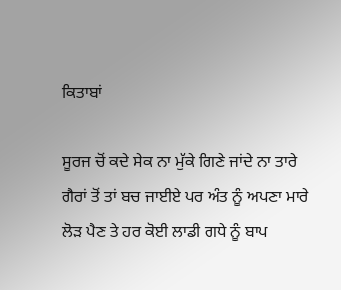ਕਿਤਾਬਾਂ

ਸੂਰਜ ਚੋਂ ਕਦੇ ਸੇਕ ਨਾ ਮੁੱਕੇ ਗਿਣੇ ਜਾਂਦੇ ਨਾ ਤਾਰੇ
ਗੈਰਾਂ ਤੋਂ ਤਾਂ ਬਚ ਜਾਈਏ ਪਰ ਅੰਤ ਨੂੰ ਅਪਣਾ ਮਾਰੇ
ਲੋੜ ਪੈਣ ਤੇ ਹਰ ਕੋਈ ਲਾਡੀ ਗਧੇ ਨੂੰ ਬਾਪ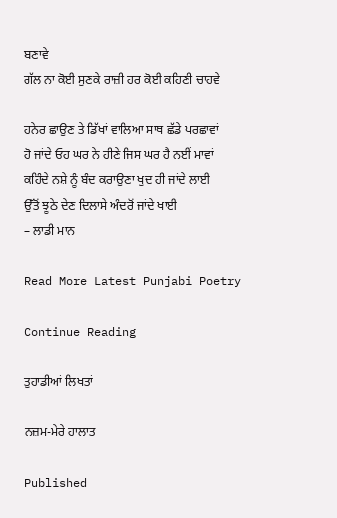ਬਣਾਵੇ
ਗੱਲ ਨਾ ਕੋਈ ਸੁਣਕੇ ਰਾਜ਼ੀ ਹਰ ਕੋਈ ਕਹਿਣੀ ਚਾਹਵੇ

ਹਨੇਰ ਛਾਉਣ ਤੇ ਡਿੱਖਾਂ ਵਾਲਿਆ ਸਾਥ ਛੱਡੇ ਪਰਛਾਵਾਂ
ਹੋ ਜਾਂਦੇ ਓਹ ਘਰ ਨੇ ਹੀਣੇ ਜਿਸ ਘਰ ਹੈ ਨਈਂ ਮਾਵਾਂ
ਕਹਿੰਦੇ ਨਸ਼ੇ ਨੂੰ ਬੰਦ ਕਰਾਉਣਾ ਖੁਦ ਹੀ ਜਾਂਦੇ ਲਾਈ
ਉੱਤੋਂ ਝੂਠੇ ਦੇਣ ਦਿਲਾਸੇ ਅੰਦਰੋਂ ਜਾਂਦੇ ਖਾਈ
– ਲਾਡੀ ਮਾਨ

Read More Latest Punjabi Poetry

Continue Reading

ਤੁਹਾਡੀਆਂ ਲਿਖਤਾਂ

ਨਜ਼ਮ-ਮੇਰੇ ਹਾਲਾਤ

Published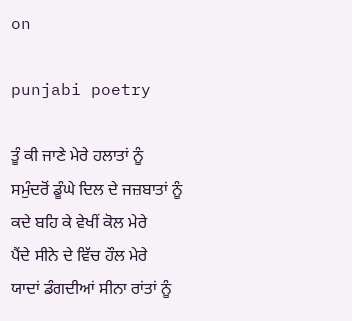on

punjabi poetry

ਤੂੰ ਕੀ ਜਾਣੇ ਮੇਰੇ ਹਲਾਤਾਂ ਨੂੰ
ਸਮੁੰਦਰੋਂ ਡੂੰਘੇ ਦਿਲ ਦੇ ਜਜ਼ਬਾਤਾਂ ਨੂੰ
ਕਦੇ ਬਹਿ ਕੇ ਵੇਖੀਂ ਕੋਲ ਮੇਰੇ
ਪੈਂਦੇ ਸੀਨੇ ਦੇ ਵਿੱਚ ਹੌਲ ਮੇਰੇ
ਯਾਦਾਂ ਡੰਗਦੀਆਂ ਸੀਨਾ ਰਾਂਤਾਂ ਨੂੰ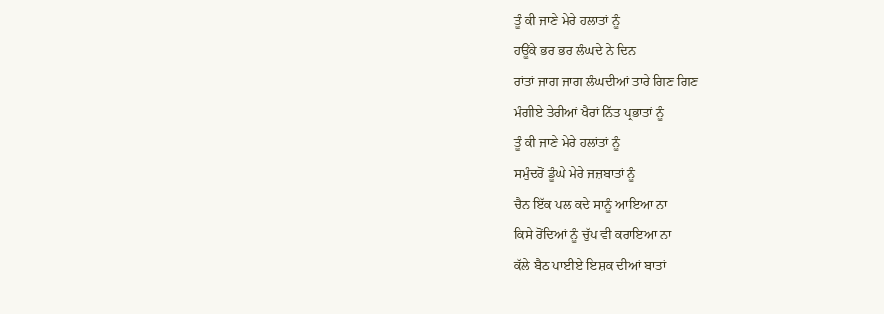ਤੂੰ ਕੀ ਜਾਣੇ ਮੇਰੇ ਹਲਾਤਾਂ ਨੂੰ
ਹਊਂਕੇ ਭਰ ਭਰ ਲੰਘਦੇ ਨੇ ਦਿਨ
ਰਾਂਤਾਂ ਜਾਗ ਜਾਗ ਲੰਘਦੀਆਂ ਤਾਰੇ ਗਿਣ ਗਿਣ
ਮੰਗੀਏ ਤੇਰੀਆਂ ਖੈਰਾਂ ਨਿੱਤ ਪ੍ਰਭਾਤਾਂ ਨੂੰ
ਤੂੰ ਕੀ ਜਾਣੇ ਮੇਰੇ ਹਲਾਂਤਾਂ ਨੂੰ
ਸਮੁੰਦਰੋਂ ਡੂੰਘੇ ਮੇਰੇ ਜਜ਼ਬਾਤਾਂ ਨੂੰ
ਚੈਨ ਇੱਕ ਪਲ ਕਦੇ ਸਾਨੂੰ ਆਇਆ ਨਾ
ਕਿਸੇ ਰੋਂਦਿਆਂ ਨੂੰ ਚੁੱਪ ਵੀ ਕਰਾਇਆ ਨਾ
ਕੱਲੇ ਬੈਠ ਪਾਈਏ ਇਸ਼ਕ ਦੀਆਂ ਬਾਤਾਂ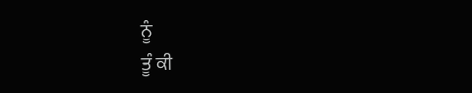ਨੂੰ
ਤੂੰ ਕੀ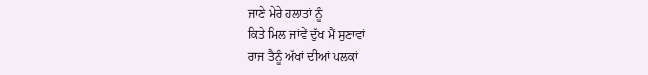ਜਾਣੇ ਮੇਰੇ ਹਲਾਤਾਂ ਨੂੰ
ਕਿਤੇ ਮਿਲ ਜਾਂਵੇਂ ਦੁੱਖ ਮੈਂ ਸੁਣਾਵਾਂ
ਰਾਜ ਤੈਨੂੰ ਅੱਖਾਂ ਦੀਆਂ ਪਲਕਾਂ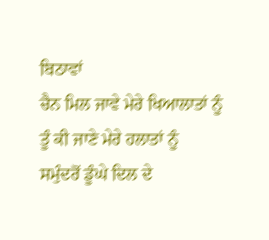ਬਿਠਾਵਾਂ
ਚੈਨ ਮਿਲ ਜਾਵੇ ਮੇਰੇ ਖਿਆਲਾਤਾਂ ਨੂੰ
ਤੂੰ ਕੀ ਜਾਣੇ ਮੇਰੇ ਹਲਾਤਾਂ ਨੂੰ
ਸਮੁੰਦਰੋਂ ਡੂੰਘੇ ਦਿਲ ਦੇ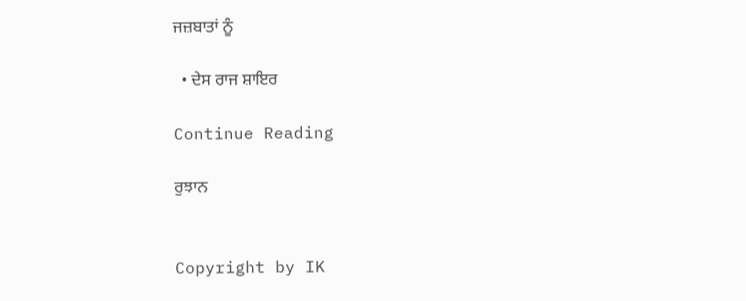ਜਜ਼ਬਾਤਾਂ ਨੂੰ

  • ਦੇਸ ਰਾਜ ਸ਼ਾਇਰ

Continue Reading

ਰੁਝਾਨ


Copyright by IK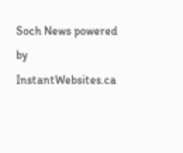Soch News powered by InstantWebsites.ca